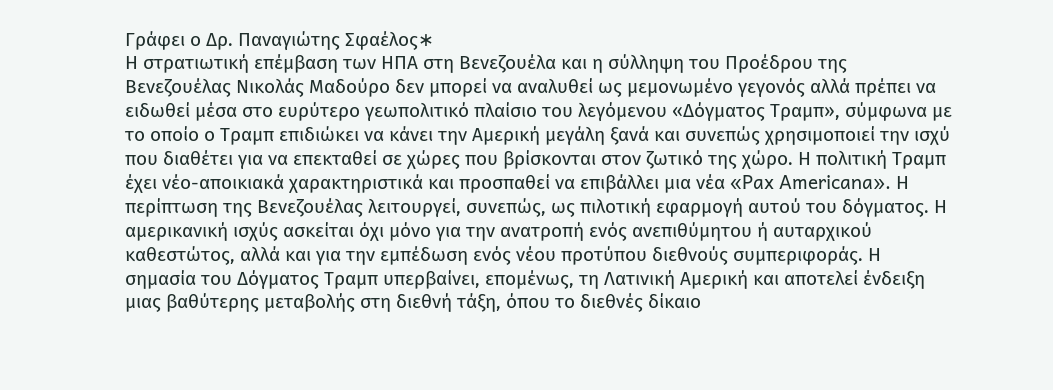Γράφει ο Δρ. Παναγιώτης Σφαέλος∗
Η στρατιωτική επέμβαση των ΗΠΑ στη Βενεζουέλα και η σύλληψη του Προέδρου της Βενεζουέλας Νικολάς Μαδούρο δεν μπορεί να αναλυθεί ως μεμονωμένο γεγονός αλλά πρέπει να ειδωθεί μέσα στο ευρύτερο γεωπολιτικό πλαίσιο του λεγόμενου «Δόγματος Τραμπ», σύμφωνα με το οποίο ο Τραμπ επιδιώκει να κάνει την Αμερική μεγάλη ξανά και συνεπώς χρησιμοποιεί την ισχύ που διαθέτει για να επεκταθεί σε χώρες που βρίσκονται στον ζωτικό της χώρο. Η πολιτική Τραμπ έχει νέο-αποικιακά χαρακτηριστικά και προσπαθεί να επιβάλλει μια νέα «Pax Americana». Η περίπτωση της Βενεζουέλας λειτουργεί, συνεπώς, ως πιλοτική εφαρμογή αυτού του δόγματος. Η αμερικανική ισχύς ασκείται όχι μόνο για την ανατροπή ενός ανεπιθύμητου ή αυταρχικού καθεστώτος, αλλά και για την εμπέδωση ενός νέου προτύπου διεθνούς συμπεριφοράς. Η σημασία του Δόγματος Τραμπ υπερβαίνει, επομένως, τη Λατινική Αμερική και αποτελεί ένδειξη μιας βαθύτερης μεταβολής στη διεθνή τάξη, όπου το διεθνές δίκαιο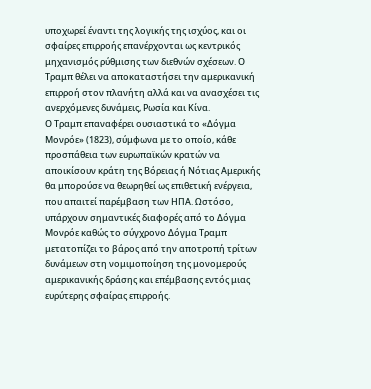υποχωρεί έναντι της λογικής της ισχύος, και οι σφαίρες επιρροής επανέρχονται ως κεντρικός μηχανισμός ρύθμισης των διεθνών σχέσεων. Ο Τραμπ θέλει να αποκαταστήσει την αμερικανική επιρροή στον πλανήτη αλλά και να ανασχέσει τις ανερχόμενες δυνάμεις, Ρωσία και Κίνα.
Ο Τραμπ επαναφέρει ουσιαστικά το «Δόγμα Μονρόε» (1823), σύμφωνα με το οποίο, κάθε προσπάθεια των ευρωπαϊκών κρατών να αποικίσουν κράτη της Βόρειας ή Νότιας Αμερικής θα μπορούσε να θεωρηθεί ως επιθετική ενέργεια, που απαιτεί παρέμβαση των ΗΠΑ. Ωστόσο, υπάρχουν σημαντικές διαφορές από το Δόγμα Μονρόε καθώς το σύγχρονο Δόγμα Τραμπ μετατοπίζει το βάρος από την αποτροπή τρίτων δυνάμεων στη νομιμοποίηση της μονομερούς αμερικανικής δράσης και επέμβασης εντός μιας ευρύτερης σφαίρας επιρροής.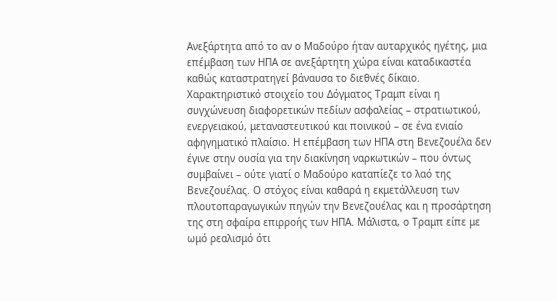Ανεξάρτητα από το αν ο Μαδούρο ήταν αυταρχικός ηγέτης, μια επέμβαση των ΗΠΑ σε ανεξάρτητη χώρα είναι καταδικαστέα καθώς καταστρατηγεί βάναυσα το διεθνές δίκαιο.
Χαρακτηριστικό στοιχείο του Δόγματος Τραμπ είναι η συγχώνευση διαφορετικών πεδίων ασφαλείας – στρατιωτικού, ενεργειακού, μεταναστευτικού και ποινικού – σε ένα ενιαίο αφηγηματικό πλαίσιο. Η επέμβαση των ΗΠΑ στη Βενεζουέλα δεν έγινε στην ουσία για την διακίνηση ναρκωτικών – που όντως συμβαίνει – ούτε γιατί ο Μαδούρο καταπίεζε το λαό της Βενεζουέλας. Ο στόχος είναι καθαρά η εκμετάλλευση των πλουτοπαραγωγικών πηγών την Βενεζουέλας και η προσάρτηση της στη σφαίρα επιρροής των ΗΠΑ. Μάλιστα, ο Τραμπ είπε με ωμό ρεαλισμό ότι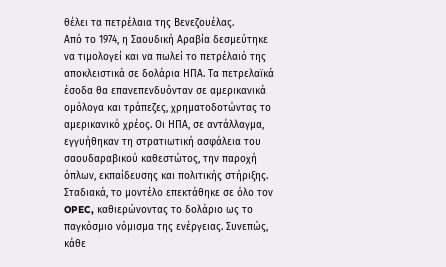θέλει τα πετρέλαια της Βενεζουέλας.
Από το 1974, η Σαουδική Αραβία δεσμεύτηκε να τιμολογεί και να πωλεί το πετρέλαιό της αποκλειστικά σε δολάρια ΗΠΑ. Τα πετρελαϊκά έσοδα θα επανεπενδυόνταν σε αμερικανικά ομόλογα και τράπεζες, χρηματοδοτώντας το αμερικανικό χρέος. Οι ΗΠΑ, σε αντάλλαγμα, εγγυήθηκαν τη στρατιωτική ασφάλεια του σαουδαραβικού καθεστώτος, την παροχή όπλων, εκπαίδευσης και πολιτικής στήριξης. Σταδιακά, το μοντέλο επεκτάθηκε σε όλο τον OPEC, καθιερώνοντας το δολάριο ως το παγκόσμιο νόμισμα της ενέργειας. Συνεπώς, κάθε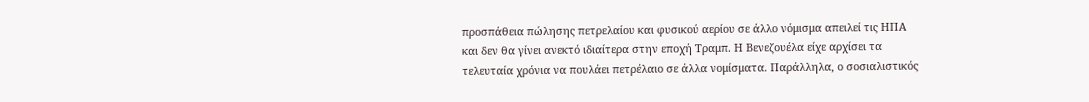προσπάθεια πώλησης πετρελαίου και φυσικού αερίου σε άλλο νόμισμα απειλεί τις ΗΠΑ και δεν θα γίνει ανεκτό ιδιαίτερα στην εποχή Τραμπ. Η Βενεζουέλα είχε αρχίσει τα τελευταία χρόνια να πουλάει πετρέλαιο σε άλλα νομίσματα. Παράλληλα, ο σοσιαλιστικός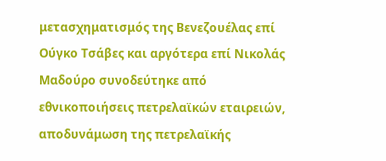μετασχηματισμός της Βενεζουέλας επί Ούγκο Τσάβες και αργότερα επί Νικολάς Μαδούρο συνοδεύτηκε από εθνικοποιήσεις πετρελαϊκών εταιρειών, αποδυνάμωση της πετρελαϊκής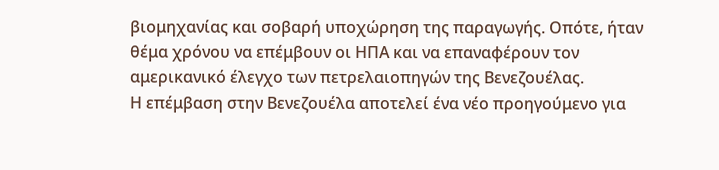βιομηχανίας και σοβαρή υποχώρηση της παραγωγής. Οπότε, ήταν θέμα χρόνου να επέμβουν οι ΗΠΑ και να επαναφέρουν τον αμερικανικό έλεγχο των πετρελαιοπηγών της Βενεζουέλας.
Η επέμβαση στην Βενεζουέλα αποτελεί ένα νέο προηγούμενο για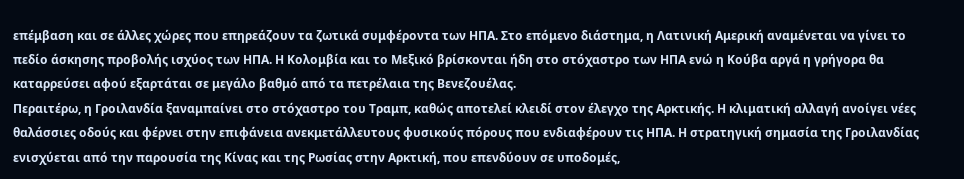επέμβαση και σε άλλες χώρες που επηρεάζουν τα ζωτικά συμφέροντα των ΗΠΑ. Στο επόμενο διάστημα, η Λατινική Αμερική αναμένεται να γίνει το πεδίο άσκησης προβολής ισχύος των ΗΠΑ. Η Κολομβία και το Μεξικό βρίσκονται ήδη στο στόχαστρο των ΗΠΑ ενώ η Κούβα αργά η γρήγορα θα καταρρεύσει αφού εξαρτάται σε μεγάλο βαθμό από τα πετρέλαια της Βενεζουέλας.
Περαιτέρω, η Γροιλανδία ξαναμπαίνει στο στόχαστρο του Τραμπ, καθώς αποτελεί κλειδί στον έλεγχο της Αρκτικής. Η κλιματική αλλαγή ανοίγει νέες θαλάσσιες οδούς και φέρνει στην επιφάνεια ανεκμετάλλευτους φυσικούς πόρους που ενδιαφέρουν τις ΗΠΑ. Η στρατηγική σημασία της Γροιλανδίας ενισχύεται από την παρουσία της Κίνας και της Ρωσίας στην Αρκτική, που επενδύουν σε υποδομές,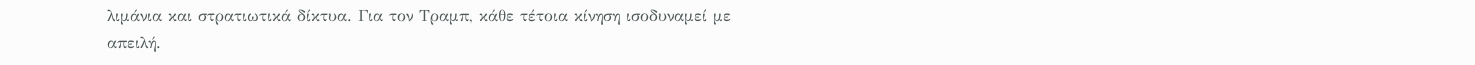λιμάνια και στρατιωτικά δίκτυα. Για τον Τραμπ, κάθε τέτοια κίνηση ισοδυναμεί με απειλή.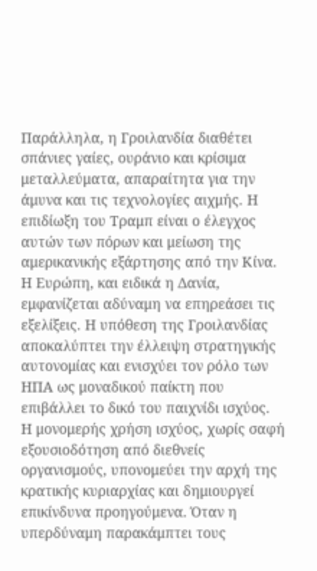Παράλληλα, η Γροιλανδία διαθέτει σπάνιες γαίες, ουράνιο και κρίσιμα μεταλλεύματα, απαραίτητα για την άμυνα και τις τεχνολογίες αιχμής. Η επιδίωξη του Τραμπ είναι ο έλεγχος αυτών των πόρων και μείωση της αμερικανικής εξάρτησης από την Κίνα. Η Ευρώπη, και ειδικά η Δανία, εμφανίζεται αδύναμη να επηρεάσει τις εξελίξεις. Η υπόθεση της Γροιλανδίας αποκαλύπτει την έλλειψη στρατηγικής αυτονομίας και ενισχύει τον ρόλο των ΗΠΑ ως μοναδικού παίκτη που επιβάλλει το δικό του παιχνίδι ισχύος.
Η μονομερής χρήση ισχύος, χωρίς σαφή εξουσιοδότηση από διεθνείς οργανισμούς, υπονομεύει την αρχή της κρατικής κυριαρχίας και δημιουργεί επικίνδυνα προηγούμενα. Όταν η υπερδύναμη παρακάμπτει τους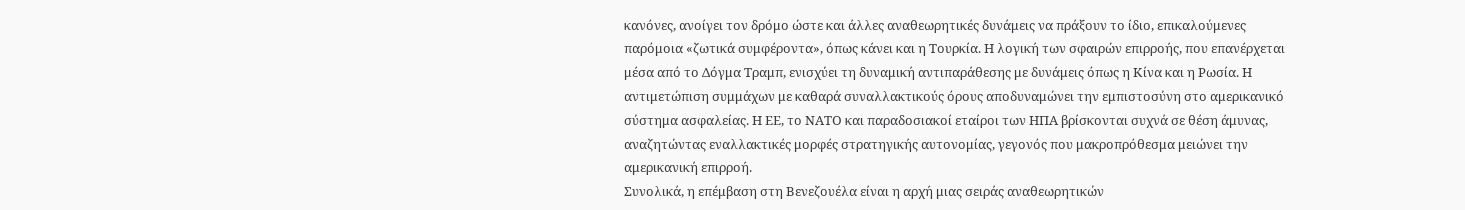κανόνες, ανοίγει τον δρόμο ώστε και άλλες αναθεωρητικές δυνάμεις να πράξουν το ίδιο, επικαλούμενες παρόμοια «ζωτικά συμφέροντα», όπως κάνει και η Τουρκία. Η λογική των σφαιρών επιρροής, που επανέρχεται μέσα από το Δόγμα Τραμπ, ενισχύει τη δυναμική αντιπαράθεσης με δυνάμεις όπως η Κίνα και η Ρωσία. Η αντιμετώπιση συμμάχων με καθαρά συναλλακτικούς όρους αποδυναμώνει την εμπιστοσύνη στο αμερικανικό σύστημα ασφαλείας. Η ΕΕ, το ΝΑΤΟ και παραδοσιακοί εταίροι των ΗΠΑ βρίσκονται συχνά σε θέση άμυνας, αναζητώντας εναλλακτικές μορφές στρατηγικής αυτονομίας, γεγονός που μακροπρόθεσμα μειώνει την αμερικανική επιρροή.
Συνολικά, η επέμβαση στη Βενεζουέλα είναι η αρχή μιας σειράς αναθεωρητικών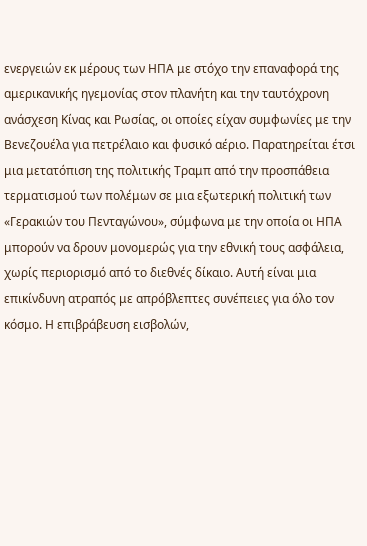ενεργειών εκ μέρους των ΗΠΑ με στόχο την επαναφορά της αμερικανικής ηγεμονίας στον πλανήτη και την ταυτόχρονη ανάσχεση Κίνας και Ρωσίας, οι οποίες είχαν συμφωνίες με την Βενεζουέλα για πετρέλαιο και φυσικό αέριο. Παρατηρείται έτσι μια μετατόπιση της πολιτικής Τραμπ από την προσπάθεια τερματισμού των πολέμων σε μια εξωτερική πολιτική των «Γερακιών του Πενταγώνου», σύμφωνα με την οποία οι ΗΠΑ μπορούν να δρουν μονομερώς για την εθνική τους ασφάλεια, χωρίς περιορισμό από το διεθνές δίκαιο. Αυτή είναι μια επικίνδυνη ατραπός με απρόβλεπτες συνέπειες για όλο τον κόσμο. Η επιβράβευση εισβολών,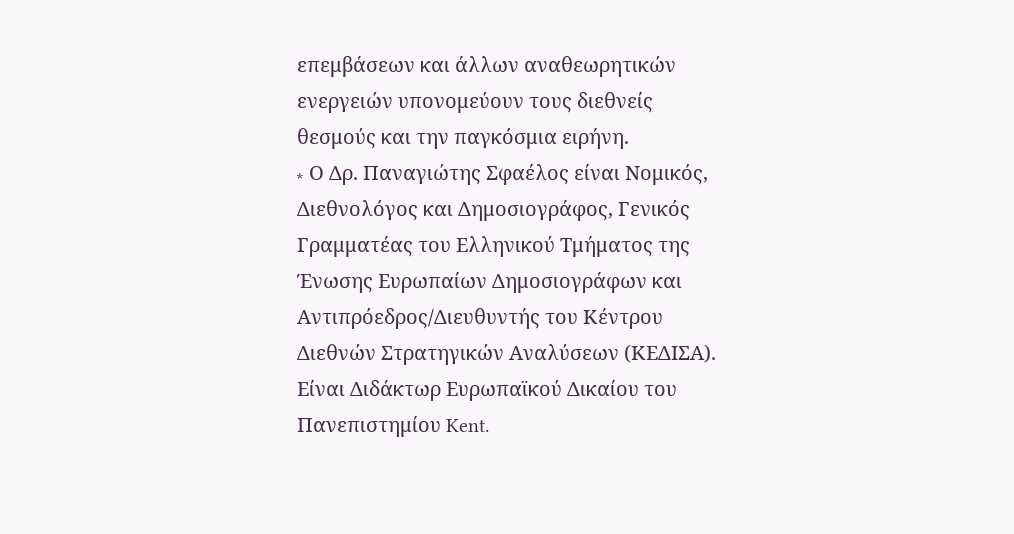επεμβάσεων και άλλων αναθεωρητικών ενεργειών υπονομεύουν τους διεθνείς θεσμούς και την παγκόσμια ειρήνη.
∗ Ο Δρ. Παναγιώτης Σφαέλος είναι Νομικός, Διεθνολόγος και Δημοσιογράφος, Γενικός Γραμματέας του Ελληνικού Τμήματος της Ένωσης Ευρωπαίων Δημοσιογράφων και Αντιπρόεδρος/Διευθυντής του Κέντρου Διεθνών Στρατηγικών Αναλύσεων (ΚΕΔΙΣΑ). Είναι Διδάκτωρ Ευρωπαϊκού Δικαίου του Πανεπιστημίου Kent.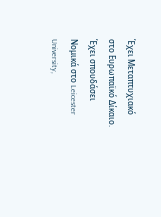Έχει Μεταπτυχιακό στο Ευρωπαϊκό Δίκαιο. Έχει σπουδάσει Νομικά στο Leicester University,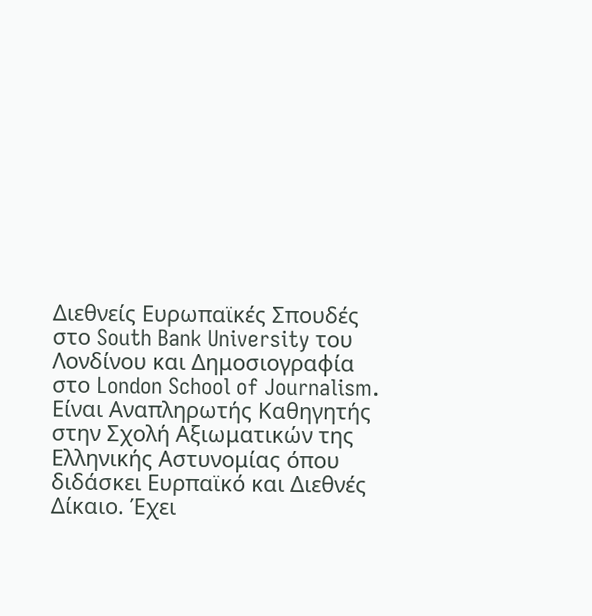Διεθνείς Ευρωπαϊκές Σπουδές στο South Bank University του Λονδίνου και Δημοσιογραφία στο London School of Journalism. Είναι Αναπληρωτής Καθηγητής στην Σχολή Αξιωματικών της Ελληνικής Αστυνομίας όπου διδάσκει Ευρπαϊκό και Διεθνές Δίκαιο. Έχει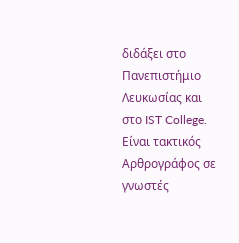διδάξει στο Πανεπιστήμιο Λευκωσίας και στο IST College. Είναι τακτικός Αρθρογράφος σε γνωστές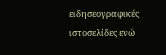ειδησεογραφικές ιστοσελίδες ενώ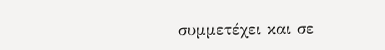συμμετέχει και σε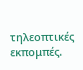τηλεοπτικές εκπομπές.